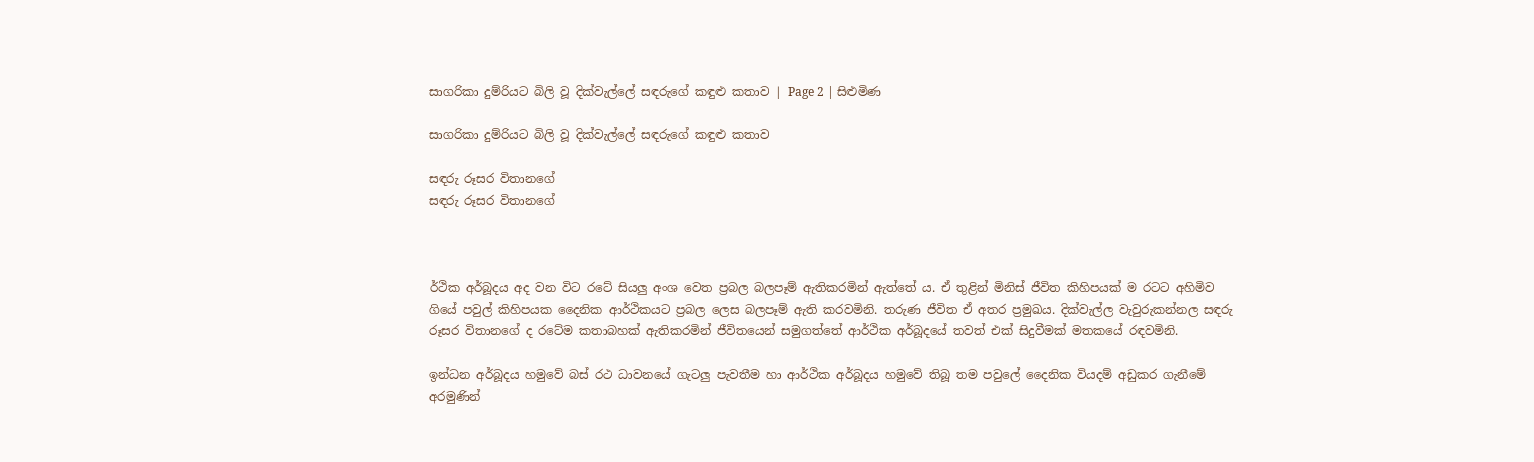සාගරිකා දුම්රියට බිලි වූ දික්වැල්ලේ සඳරුගේ කඳුළු කතාව | Page 2 | සිළුමිණ

සාගරිකා දුම්රියට බිලි වූ දික්වැල්ලේ සඳරුගේ කඳුළු කතාව

සඳරු රූසර විතානගේ
සඳරු රූසර විතානගේ



ර්ථික අර්බූදය අද වන විට රටේ සියලු අංශ වෙත ප්‍රබල බලපෑම් ඇතිකරමින් ඇත්තේ ය. ඒ තුළින් මිනිස් ජීවිත කිහිපයක් ම රටට අහිමිව ගියේ පවුල් කිහිපයක දෛනික ආර්ථිකයට ප්‍රබල ලෙස බලපෑම් ඇති කරවමිනි. තරුණ ජීවිත ඒ අතර ප්‍රමුඛය. දික්වැල්ල වැවුරුකන්නල සඳරු රූසර විතානගේ ද රටේම කතාබහක් ඇතිකරමින් ජීවිතයෙන් සමුගත්තේ ආර්ථික අර්බූදයේ තවත් එක් සිදුවීමක් මතකයේ රඳවමිනි.

ඉන්ධන අර්බූදය හමුවේ බස් රථ ධාවනයේ ගැටලු පැවතීම හා ආර්ථික අර්බූදය හමුවේ තිබූ තම පවුලේ දෛනික වියදම් අඩුකර ගැනීමේ අරමුණින්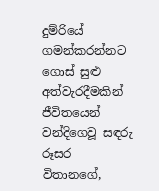දුම්රියේ ගමන්කරන්නට ගොස් සුළු අත්වැරදීමකින් ජීවිතයෙන් වන්දිගෙවූ සඳරු රූසර විතානගේ,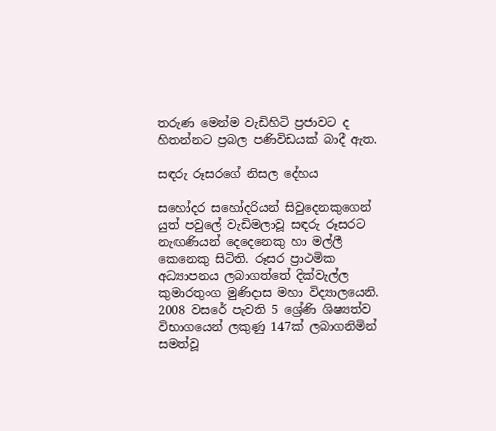තරුණ මෙන්ම වැඩිහිටි ප්‍රජාවට ද හිතන්නට ප්‍රබල පණිවිඩයක් බාදී ඇත.

සඳරු රූසරගේ නිසල දේහය

සහෝදර සහෝදරියන් සිවුදෙනකුගෙන් යුත් පවුලේ වැඩිමලාවූ සඳරු රූසරට නැඟණියන් දෙදෙනෙකු හා මල්ලී කෙනෙකු සිටිති. රූසර ප්‍රාථමික අධ්‍යාපනය ලබාගත්තේ දික්වැල්ල කුමාරතුංග මුණිදාස මහා විද්‍යාලයෙනි. 2008 වසරේ පැවති 5 ශ්‍රේණි ශිෂ්‍යත්ව විභාගයෙන් ලකුණු 147ක් ලබාගනිමින් සමත්වූ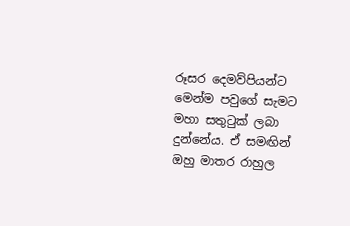රූසර දෙමව්පියන්ට මෙන්ම පවුගේ සැමට මහා සතුටුක් ලබා දුන්නේය. ඒ සමඟින් ඔහු මාතර රාහුල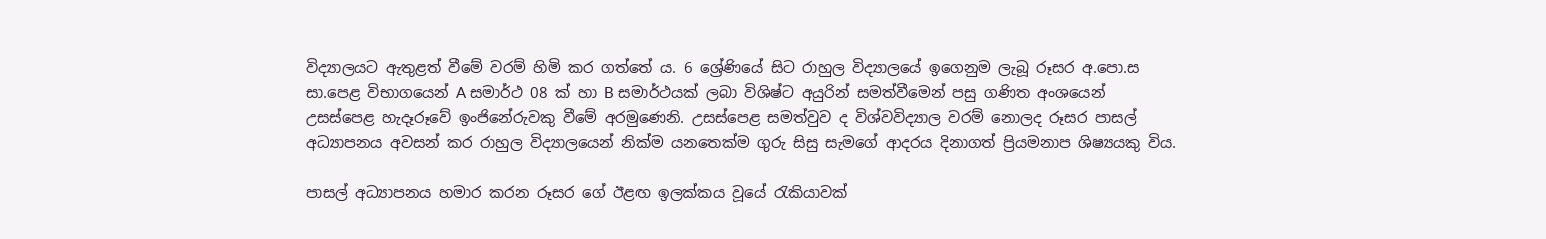විද්‍යාලයට ඇතුළත් වීමේ වරම් හිමි කර ගත්තේ ය. 6 ශ්‍රේණියේ සිට රාහුල විද්‍යාලයේ ඉගෙනුම ලැබූ රූසර අ.පො.ස සා.පෙළ විභාගයෙන් A සමාර්ථ 08 ක් හා B සමාර්ථයක් ලබා විශිෂ්ට අයුරින් සමත්වීමෙන් පසු ගණිත අංශයෙන් උසස්පෙළ හැදෑරූවේ ඉංජිනේරුවකු වීමේ අරමුණෙනි. උසස්පෙළ සමත්වුව ද විශ්වවිද්‍යාල වරම් නොලද රූසර පාසල් අධ්‍යාපනය අවසන් කර රාහුල විද්‍යාලයෙන් නික්ම යනතෙක්ම ගුරු සිසු සැමගේ ආදරය දිනාගත් ප්‍රියමනාප ශිෂ්‍යයකු විය.

පාසල් අධ්‍යාපනය හමාර කරන රූසර ගේ ඊළඟ ඉලක්කය වූයේ රැකියාවක්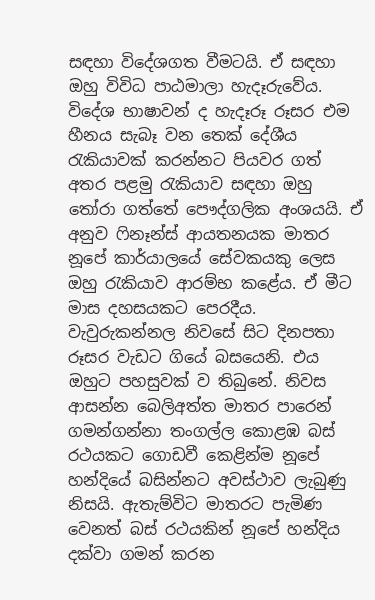සඳහා විදේශගත වීමටයි. ඒ සඳහා ඔහු විවිධ පාඨමාලා හැදෑරුවේය. විදේශ භාෂාවන් ද හැදෑරූ රූසර එම හීනය සැබෑ වන තෙක් දේශීය රැකියාවක් කරන්නට පියවර ගත් අතර පළමු රැකියාව සඳහා ඔහු තෝරා ගත්තේ පෞද්ගලික අංශයයි. ඒ අනුව ෆිනෑන්ස් ආයතනයක මාතර නූපේ කාර්යාලයේ සේවකයකු ලෙස ඔහු රැකියාව ආරම්භ කළේය. ඒ මීට මාස දහසයකට පෙරදීය. වැවුරුකන්නල නිවසේ සිට දිනපතා රූසර වැඩට ගියේ බසයෙනි. එය ඔහුට පහසුවක් ව තිබුනේ. නිවස ආසන්න බෙලිඅත්ත මාතර පාරෙන් ගමන්ගන්නා තංගල්ල කොළඹ බස් රථයකට ගොඩවී කෙළින්ම නූපේ හන්දියේ බසින්නට අවස්ථාව ලැබුණු නිසයි. ඇතැම්විට මාතරට පැමිණ වෙනත් බස් රථයකින් නූපේ හන්දිය දක්වා ගමන් කරන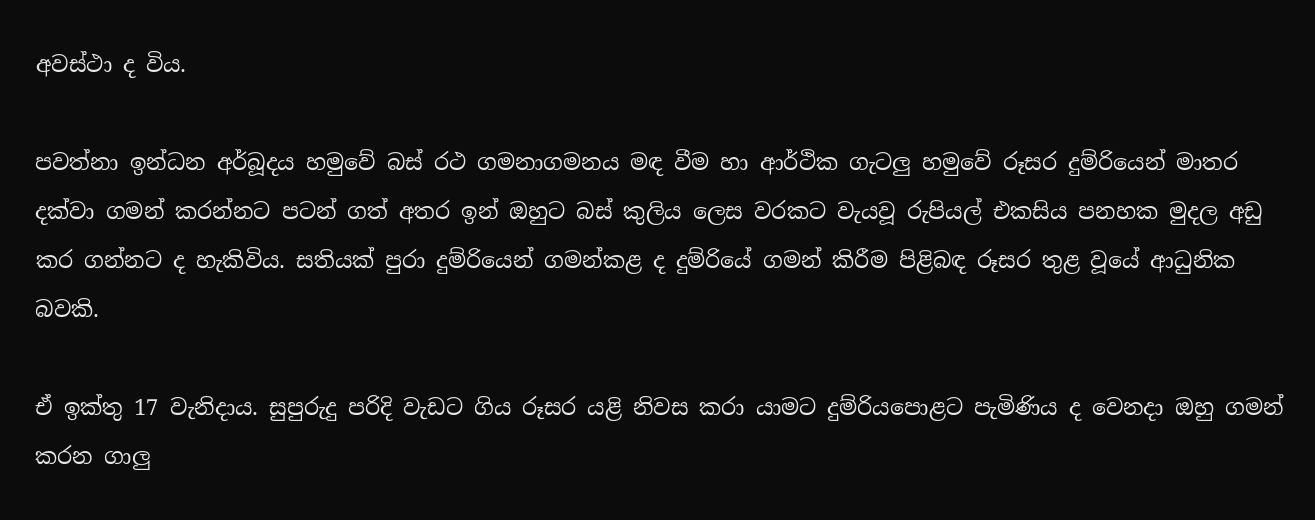අවස්ථා ද විය.

පවත්නා ඉන්ධන අර්බූදය හමුවේ බස් රථ ගමනාගමනය මඳ වීම හා ආර්ථික ගැටලු හමුවේ රූසර දුම්රියෙන් මාතර දක්වා ගමන් කරන්නට පටන් ගත් අතර ඉන් ඔහුට බස් කුලිය ලෙස වරකට වැයවූ රුපියල් එකසිය පනහක මුදල අඩු කර ගන්නට ද හැකිවිය. සතියක් පුරා දුම්රියෙන් ගමන්කළ ද දුම්රියේ ගමන් කිරීම පිළිබඳ රූසර තුළ වූයේ ආධුනික බවකි.

ඒ ඉක්තු 17 වැනිදාය. සුපුරුදු පරිදි වැඩට ගිය රූසර යළි නිවස කරා යාමට දුම්රියපොළට පැමිණිය ද වෙනදා ඔහු ගමන් කරන ගාලු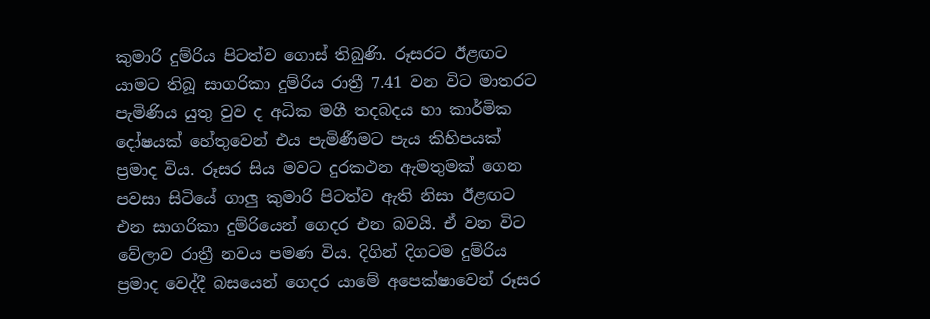කුමාරි දුම්රිය පිටත්ව ගොස් තිබුණි. රූසරට ඊළඟට යාමට තිබූ සාගරිකා දුම්රිය රාත්‍රී 7.41 වන විට මාතරට පැමිණිය යුතු වුව ද අධික මගී තදබදය හා කාර්මික දෝෂයක් හේතුවෙන් එය පැමිණීමට පැය කිහිපයක් ප්‍රමාද විය. රූසර සිය මවට දුරකථන ඇමතුමක් ගෙන පවසා සිටියේ ගාලු කුමාරි පිටත්ව ඇති නිසා ඊළඟට එන සාගරිකා දුම්රියෙන් ගෙදර එන බවයි. ඒ වන විට වේලාව රාත්‍රී නවය පමණ විය. දිගින් දිගටම දුම්රිය ප්‍රමාද වෙද්දී බසයෙන් ගෙදර යාමේ අපෙක්ෂාවෙන් රූසර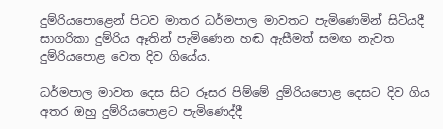දුම්රියපොළෙන් පිටව මාතර ධර්මපාල මාවතට පැමිණෙමින් සිටියදී සාගරිකා දුම්රිය ඈතින් පැමිණෙන හඬ ඇසීමත් සමඟ නැවත දුම්රියපොළ වෙත දිව ගියේය.

ධර්මපාල මාවත දෙස සිට රූසර පිම්මේ දුම්රියපොළ දෙසට දිව ගිය අතර ඔහු දුම්රියපොළට පැමිණෙද්දී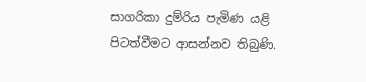සාගරිකා දුම්රිය පැමිණ යළි පිටත්වීමට ආසන්නව තිබුණි.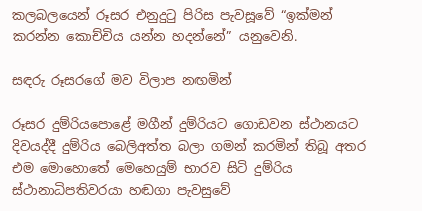කලබලයෙන් රූසර එනුදුටු පිරිස පැවසූවේ “ඉක්මන් කරන්න කොච්චිය යන්න හදන්නේ” යනුවෙනි.

සඳරු රූසරගේ මව විලාප නඟමින්

රූසර දුම්රියපොළේ මගීන් දුම්රියට ගොඩවන ස්ථානයට දිවයද්දී දුම්රිය බෙලිඅත්ත බලා ගමන් කරමින් තිබූ අතර එම මොහොතේ මෙහෙයුම් භාරව සිටි දුම්රිය ස්ථානාධිපතිවරයා හඬගා පැවසුවේ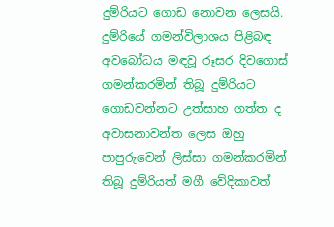දුම්රියට ගොඩ නොවන ලෙසයි. දුම්රියේ ගමන්විලාශය පිළිබඳ අවබෝධය මඳවූ රූසර දිවගොස් ගමන්කරමින් තිබූ දුම්රියට ගොඩවන්නට උත්සාහ ගත්ත ද අවාසනාවන්ත ලෙස ඔහු පාපුරුවෙන් ලිස්සා ගමන්කරමින් තිබූ දුම්රියත් මගී වේදිකාවත්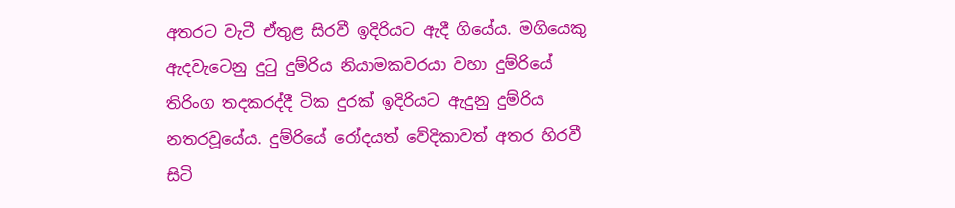අතරට වැටී ඒතුළ සිරවී ඉදිරියට ඇදී ගියේය. මගියෙකු ඇදවැටෙනු දුටු දුම්රිය නියාමකවරයා වහා දුම්රියේ තිරිංග තදකරද්දී ටික දුරක් ඉදිරියට ඇදුනු දුම්රිය නතරවූයේය. දුම්රියේ රෝදයත් වේදිකාවත් අතර හිරවී සිටි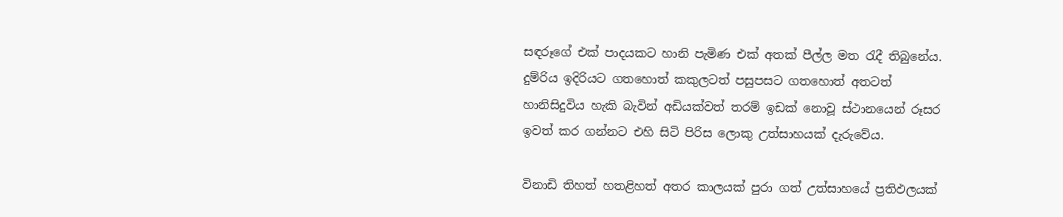සඳරූගේ එක් පාදයකට හානි පැමිණ එක් අතක් පීල්ල මත රැදී තිබුනේය. දුම්රිය ඉදිරියට ගතහොත් කකුලටත් පසුපසට ගතහොත් අතටත් හානිසිදුවිය හැකි බැවින් අඩියක්වත් තරම් ඉඩක් නොවූ ස්ථානයෙන් රූසර ඉවත් කර ගන්නට එහි සිටි පිරිස ලොකු උත්සාහයක් දැරුවේය.

විනාඩි තිහත් හතළිහත් අතර කාලයක් පුරා ගත් උත්සාහයේ ප්‍රතිඵලයක්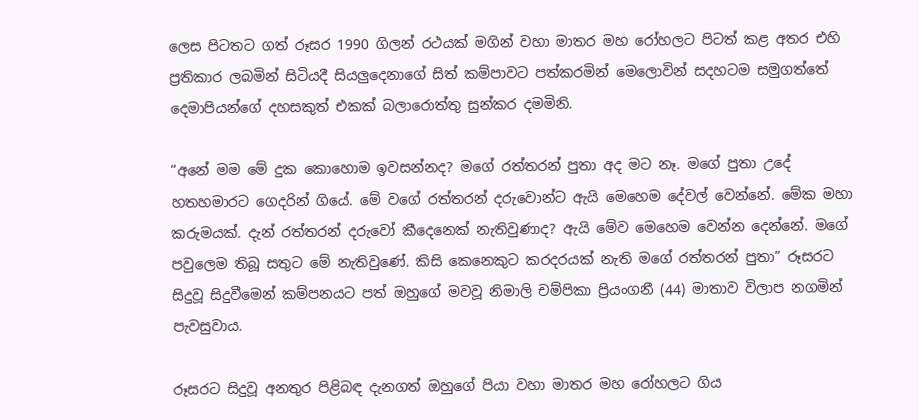ලෙස පිටතට ගත් රූසර 1990 ගිලන් රථයක් මගින් වහා මාතර මහ රෝහලට පිටත් කළ අතර එහි ප්‍රතිකාර ලබමින් සිටියදී සියලුදෙනාගේ සිත් කම්පාවට පත්කරමින් මෙලොවින් සදහටම සමුගත්තේ දෙමාපියන්ගේ දහසකුත් එකක් බලාරොත්තු සුන්කර දමමිනි.

“අනේ මම මේ දුක කොහොම ඉවසන්නද? මගේ රත්තරන් පුතා අද මට නෑ. මගේ පුතා උදේ හතහමාරට ගෙදරින් ගියේ. මේ වගේ රත්තරන් දරුවොන්ට ඇයි මෙහෙම දේවල් වෙන්නේ. මේක මහා කරුමයක්. දැන් රත්තරන් දරුවෝ කීදෙනෙක් නැතිවුණාද? ඇයි මේව මෙහෙම වෙන්න දෙන්නේ. මගේ පවුලෙම තිබූ සතුට මේ නැතිවුණේ. කිසි කෙනෙකුට කරදරයක් නැති මගේ රත්තරන් පුතා” රූසරට සිදුවූ සිදුවීමෙන් කම්පනයට පත් ඔහුගේ මවවූ නිමාලි චම්පිකා ප්‍රියංගනී (44) මාතාව විලාප නගමින් පැවසුවාය.

රූසරට සිදුවූ අනතුර පිළිබඳ දැනගත් ඔහුගේ පියා වහා මාතර මහ රෝහලට ගිය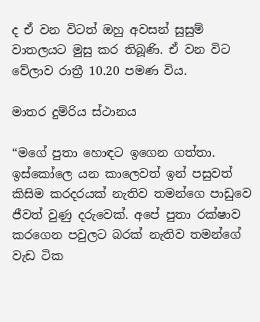ද ඒ වන විටත් ඔහු අවසන් සුසුම් වාතලයට මුසු කර තිබූණි. ඒ වන විට වේලාව රාත්‍රී 10.20 පමණ විය.

මාතර දුම්රිය ස්ථානය

“මගේ පුතා හොඳට ඉගෙන ගත්තා. ඉස්කෝලෙ යන කාලෙවත් ඉන් පසුවත් කිසිම කරදරයක් නැතිව තමන්ගෙ පාඩුවෙ ජීවත් වුණු දරුවෙක්. අපේ පුතා රක්ෂාව කරගෙන පවුලට බරක් නැතිව තමන්ගේ වැඩ ටික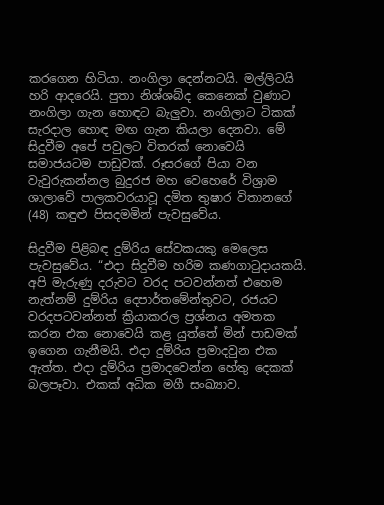කරගෙන හිටියා. නංගිලා දෙන්නටයි. මල්ලිටයි හරි ආදරෙයි. පුතා නිශ්ශබ්ද කෙනෙක් වුණාට නංගිලා ගැන හොඳට බැලුවා. නංගිලාට ටිකක් සැරදාල හොඳ මඟ ගැන කියලා දෙනවා. මේ සිදුවීම අපේ පවුලට විතරක් නොවෙයි සමාජයටම පාඩුවක්. රූසරගේ පියා වන වැවුරුකන්නල බුදුරජ මහ වෙහෙරේ විශ්‍රාම ශාලාවේ පාලකවරයාවූ දමිත තුෂාර විතානගේ (48) කඳුළු පිසදමමින් පැවසුවේය.

සිදුවීම පිළිබඳ දුම්රිය සේවකයකු මෙලෙස පැවසුවේය. “එදා සිදුවීම හරිම කණගාටුදායකයි. අපි මැරුණු දරුවට වරද පටවන්නත් එහෙම නැත්නම් දුම්රිය දෙපාර්තමේන්තුවට, රජයට වරදපටවන්නත් ක්‍රියාකරල ප්‍රශ්නය අමතක කරන එක නොවෙයි කළ යුත්තේ මින් පාඩමක් ඉගෙන ගැනීමයි. එදා දුම්රිය ප්‍රමාදවුන එක ඇත්ත. එදා දුම්රිය ප්‍රමාදවෙන්න හේතු දෙකක් බලපෑවා. එකක් අධික මගී සංඛ්‍යාව.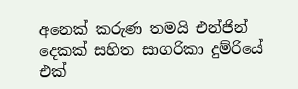අනෙක් කරුණ තමයි එන්ජින් දෙකක් සහිත සාගරිකා දුම්රියේ එක්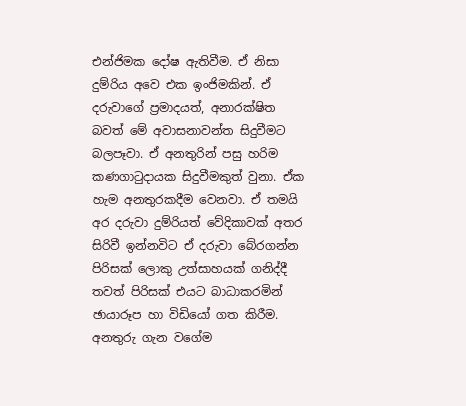එන්ජිමක දෝෂ ඇතිවීම. ඒ නිසා දුම්රිය අවෙ එක ඉංජිමකින්. ඒ දරුවාගේ ප්‍රමාදයත්, අනාරක්ෂිත බවත් මේ අවාසනාවන්ත සිදුවීමට බලපෑවා. ඒ අනතුරින් පසු හරිම කණගාටුදායක සිදුවීමකුත් වුනා. ඒක හැම අනතුරකදීම වෙනවා. ඒ තමයි අර දරුවා දුම්රියත් වේදිකාවක් අතර සිරිවී ඉන්නවිට ඒ දරුවා බේරගන්න පිරිසක් ලොකු උත්සාහයක් ගනිද්දී තවත් පිරිසක් එයට බාධාකරමින් ඡායාරූප හා විඩියෝ ගත කිරීම. අනතුරු ගැන වගේම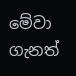මේවා ගැනත්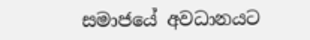සමාජයේ අවධානයට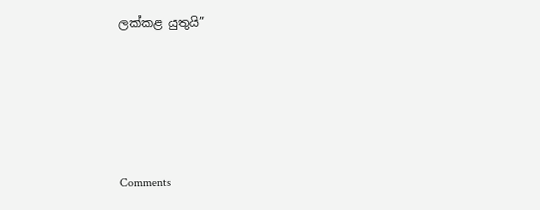ලක්කළ යුතුයි”





Comments